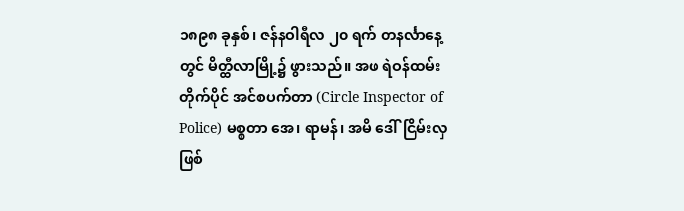၁၈၉၈ ခုနှစ်၊ ဇန်နဝါရီလ ၂၀ ရက် တနင်္လာနေ့တွင် မိတ္ထီလာမြို့၌ ဖွားသည်။ အဖ ရဲဝန်ထမ်း တိုက်ပိုင် အင်စပက်တာ (Circle Inspector of Police) မစ္စတာ အေ၊ ရာမန်၊ အမိ ဒေါ်ငြိမ်းလှဖြစ်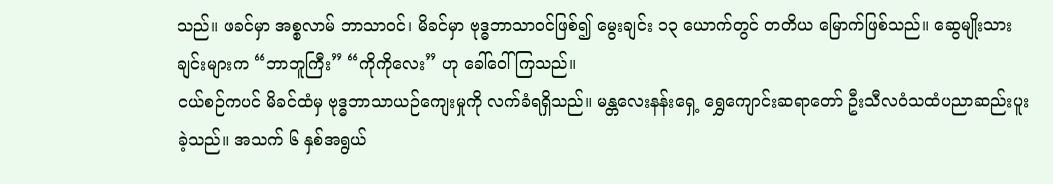သည်။ ဖခင်မှာ အစ္စလာမ် ဘာသာဝင်၊ မိခင်မှာ ဗုဒ္ဓဘာသာဝင်ဖြစ်၍ မွေးချင်း ၁၃ ယောက်တွင် တတိယ မြောက်ဖြစ်သည်။ ဆွေမျိုးသားချင်းများက “ဘာဘူကြီး” “ကိုကိုလေး” ဟု ခေါ်ဝေါ်ကြသည်။
ငယ်စဉ်ကပင် မိခင်ထံမှ ဗုဒ္ဓဘာသာယဉ်ကျေးမှုကို လက်ခံရရှိသည်။ မန္တလေးနန်းရှေ့ ရွှေကျောင်းဆရာတော် ဦးသီလဝံသထံပညာဆည်းပူးခဲ့သည်။ အသက် ၆ နှစ်အရွယ်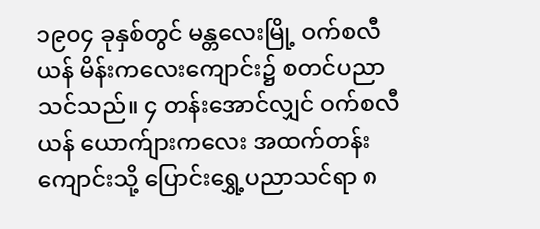၁၉၀၄ ခုနှစ်တွင် မန္တလေးမြို့ ဝက်စလီယန် မိန်းကလေးကျောင်း၌ စတင်ပညာသင်သည်။ ၄ တန်းအောင်လျှင် ဝက်စလီယန် ယောက်ျားကလေး အထက်တန်းကျောင်းသို့ ပြောင်းရွှေ့ပညာသင်ရာ ၈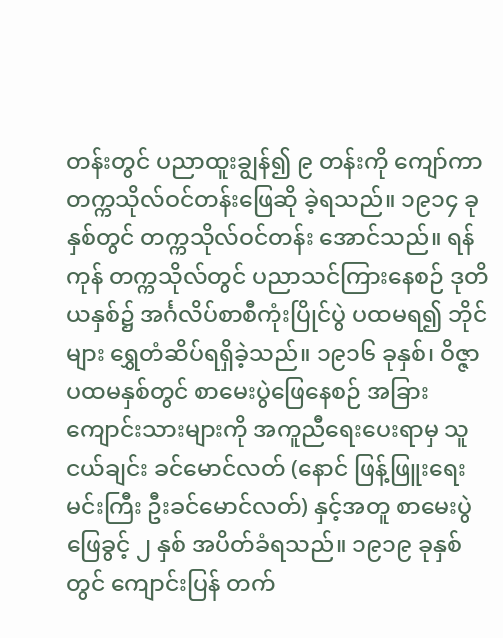တန်းတွင် ပညာထူးချွန်၍ ၉ တန်းကို ကျော်ကာ တက္ကသိုလ်ဝင်တန်းဖြေဆို ခဲ့ရသည်။ ၁၉၁၄ ခုနှစ်တွင် တက္ကသိုလ်ဝင်တန်း အောင်သည်။ ရန်ကုန် တက္ကသိုလ်တွင် ပညာသင်ကြားနေစဉ် ဒုတိယနှစ်၌ အင်္ဂလိပ်စာစီကုံးပြိုင်ပွဲ ပထမရ၍ ဘိုင်များ ရွှေတံဆိပ်ရရှိခဲ့သည်။ ၁၉၁၆ ခုနှစ်၊ ဝိဇ္ဇာပထမနှစ်တွင် စာမေးပွဲဖြေနေစဉ် အခြားကျောင်းသားများကို အကူညီရေးပေးရာမှ သူငယ်ချင်း ခင်မောင်လတ် (နောင် ဖြန့်ဖြူးရေးမင်းကြီး ဦးခင်မောင်လတ်) နှင့်အတူ စာမေးပွဲဖြေခွင့် ၂ နှစ် အပိတ်ခံရသည်။ ၁၉၁၉ ခုနှစ်တွင် ကျောင်းပြန် တက်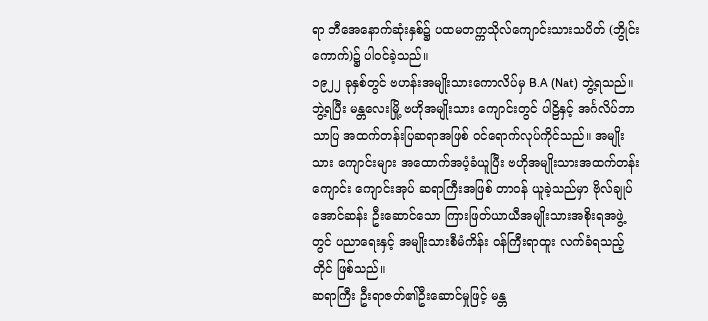ရာ ဘီအေနောက်ဆုံးနှစ်၌ ပထမတက္ကသိုလ်ကျောင်းသားသပိတ် (ဘွိုင်းကောက်)၌ ပါဝင်ခဲ့သည်။
၁၉၂၂ ခုနှစ်တွင် ဗဟန်းအမျိုးသားကောလိပ်မှ B.A (Nat) ဘွဲ့ရသည်။ ဘွဲ့ရပြီး မန္တလေးမြို့ ဗဟိုအမျိုးသား ကျောင်းတွင် ပါဠိနှင့် အင်္ဂလိပ်ဘာသာပြ အထက်တန်းပြဆရာအဖြစ် ဝင်ရောက်လုပ်ကိုင်သည်။ အမျိုးသား ကျောင်းများ အထောက်အပံ့ခံယူပြီး ဗဟိုအမျိုးသားအထက်တန်းကျောင်း ကျောင်းအုပ် ဆရာကြီးအဖြစ် တာဝန် ယူခဲ့သည်မှာ ဗိုလ်ချုပ်အောင်ဆန်း ဦးဆောင်သော ကြားဖြတ်ယာယီအမျိုးသားအစိုးရအဖွဲ့တွင် ပညာရေးနှင့် အမျိုးသားစီမံကိန်း ဝန်ကြီးရာထူး လက်ခံရသည့်တိုင် ဖြစ်သည်။
ဆရာကြီး ဦးရာဇတ်၏ဦးဆောင်မှုဖြင့် မန္တ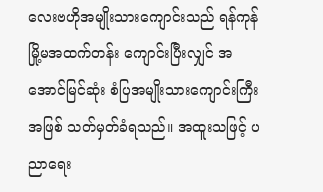လေးဗဟိုအမျိုးသားကျောင်းသည် ရန်ကုန် မြို့မအထက်တန်း ကျောင်းပြီးလျှင် အအောင်မြင်ဆုံး စံပြအမျိုးသားကျောင်းကြီးအဖြစ် သတ်မှတ်ခံရသည်။ အထူးသဖြင့် ပညာရေး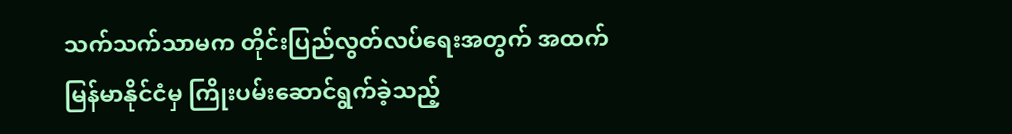သက်သက်သာမက တိုင်းပြည်လွတ်လပ်ရေးအတွက် အထက်မြန်မာနိုင်ငံမှ ကြိုးပမ်းဆောင်ရွက်ခဲ့သည့်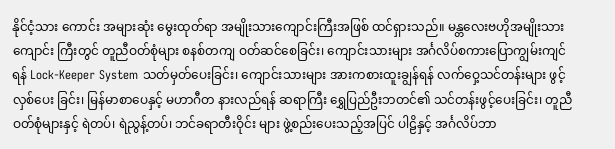နိုင်ငံ့သား ကောင်း အများဆုံး မွေးထုတ်ရာ အမျိုးသားကျောင်းကြီးအဖြစ် ထင်ရှားသည်။ မန္တလေးဗဟိုအမျိုးသားကျောင်း ကြီးတွင် တူညီဝတ်စုံများ စနစ်တကျ ဝတ်ဆင်စေခြင်း၊ ကျောင်းသားများ အင်္ဂလိပ်စကားပြောကျွမ်းကျင်ရန် Lock-Keeper System သတ်မှတ်ပေးခြင်း၊ ကျောင်းသားများ အားကစားထူးချွန်ရန် လက်ဝှေ့သင်တန်းများ ဖွင့်လှစ်ပေး ခြင်း၊ မြန်မာစာပေနှင့် မဟာဂီတ နားလည်ရန် ဆရာကြီး ရွှေပြည်ဦးဘတင်၏ သင်တန်းဖွင့်ပေးခြင်း၊ တူညီဝတ်စုံများနှင့် ရဲတပ်၊ ရဲညွန့်တပ်၊ ဘင်ခရာတီးဝိုင်း များ ဖွဲ့စည်းပေးသည့်အပြင် ပါဠိနှင့် အင်္ဂလိပ်ဘာ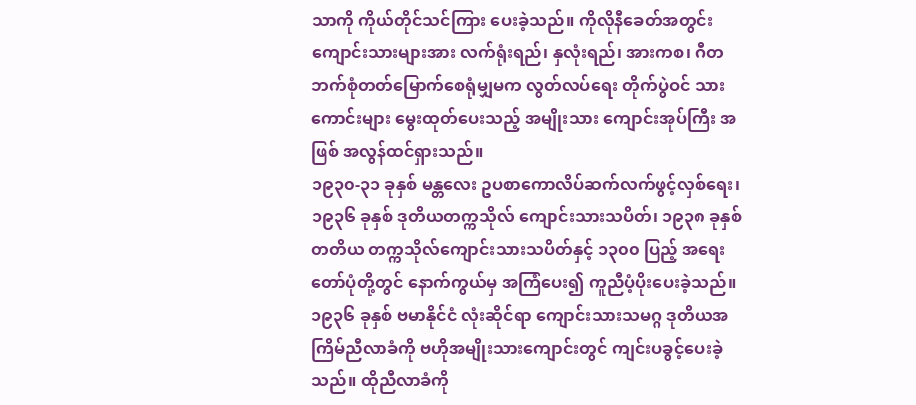သာကို ကိုယ်တိုင်သင်ကြား ပေးခဲ့သည်။ ကိုလိုနီခေတ်အတွင်း ကျောင်းသားများအား လက်ရုံးရည်၊ နှလုံးရည်၊ အားကစ၊ ဂီတဘက်စုံတတ်မြောက်စေရုံမျှမက လွတ်လပ်ရေး တိုက်ပွဲဝင် သားကောင်းများ မွေးထုတ်ပေးသည့် အမျိုးသား ကျောင်းအုပ်ကြီး အဖြစ် အလွန်ထင်ရှားသည်။
၁၉၃၀-၃၁ ခုနှစ် မန္တလေး ဥပစာကောလိပ်ဆက်လက်ဖွင့်လှစ်ရေး၊ ၁၉၃၆ ခုနှစ် ဒုတိယတက္ကသိုလ် ကျောင်းသားသပိတ်၊ ၁၉၃၈ ခုနှစ် တတိယ တက္ကသိုလ်ကျောင်းသားသပိတ်နှင့် ၁၃၀၀ ပြည့် အရေးတော်ပုံတို့တွင် နောက်ကွယ်မှ အကြံပေး၍ ကူညီပံ့ပိုးပေးခဲ့သည်။ ၁၉၃၆ ခုနှစ် ဗမာနိုင်ငံ လုံးဆိုင်ရာ ကျောင်းသားသမဂ္ဂ ဒုတိယအကြိမ်ညီလာခံကို ဗဟိုအမျိုးသားကျောင်းတွင် ကျင်းပခွင့်ပေးခဲ့သည်။ ထိုညီလာခံကို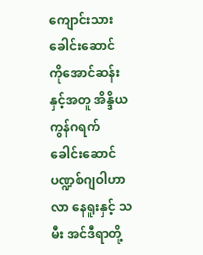ကျောင်းသား ခေါင်းဆောင် ကိုအောင်ဆန်းနှင့်အတူ အိန္ဒိယကွန်ဂရက် ခေါင်းဆောင် ပဏ္ဍစ်ဂျဝါဟာလာ နေရူးနှင့် သမီး အင်ဒီရာတို့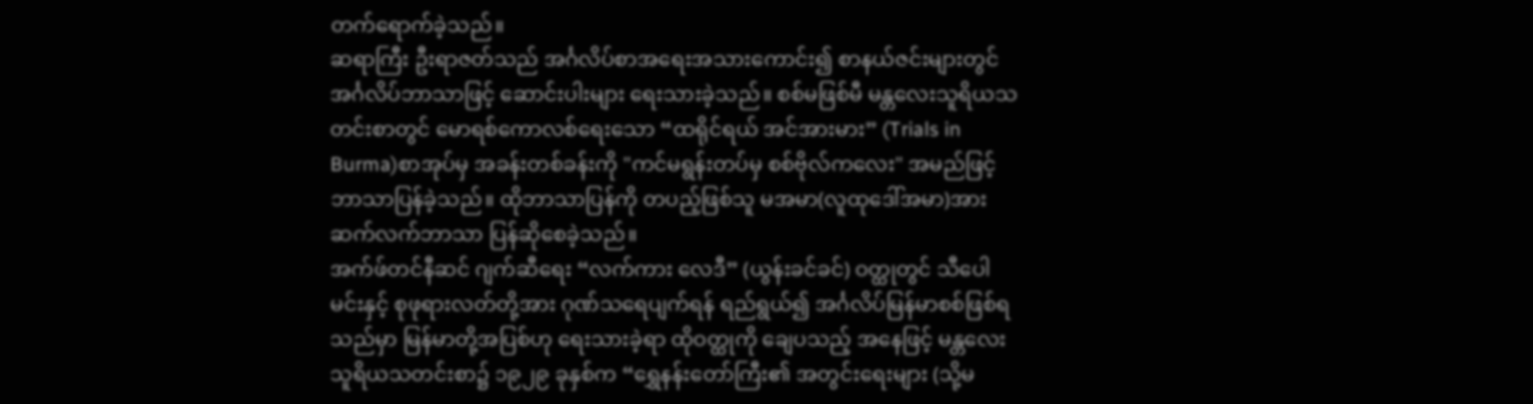တက်ရောက်ခဲ့သည်။
ဆရာကြီး ဦးရာဇတ်သည် အင်္ဂလိပ်စာအရေးအသားကောင်း၍ စာနယ်ဇင်းများတွင် အင်္ဂလိပ်ဘာသာဖြင့် ဆောင်းပါးများ ရေးသားခဲ့သည်။ စစ်မဖြစ်မီ မန္တလေးသူရိယသတင်းစာတွင် မောရစ်ကောလစ်ရေးသော “ထရိုင်ရယ် အင်အားမား” (Trials in Burma)စာအုပ်မှ အခန်းတစ်ခန်းကို "ကင်မရွန်းတပ်မှ စစ်ဗိုလ်ကလေး" အမည်ဖြင့် ဘာသာပြန်ခဲ့သည်။ ထိုဘာသာပြန်ကို တပည့်ဖြစ်သူ မအမာ(လူထုဒေါ်အမာ)အား ဆက်လက်ဘာသာ ပြန်ဆိုစေခဲ့သည်။
အက်ဖ်တင်နီဆင် ဂျက်ဆီရေး “လက်ကား လေဒီ” (ယွန်းခင်ခင်) ဝတ္ထုတွင် သီပေါမင်းနှင့် စုဖုရားလတ်တို့အား ဂုဏ်သရေပျက်ရန် ရည်ရွယ်၍ အင်္ဂလိပ်မြန်မာစစ်ဖြစ်ရသည်မှာ မြန်မာတို့အပြစ်ဟု ရေးသားခဲ့ရာ ထိုဝတ္ထုကို ချေပသည့် အနေဖြင့် မန္တလေးသူရိယသတင်းစာ၌ ၁၉၂၉ ခုနှစ်က “ရွှေနန်းတော်ကြီး၏ အတွင်းရေးများ (သို့မ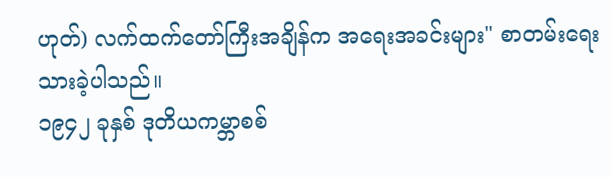ဟုတ်) လက်ထက်တော်ကြီးအချိန်က အရေးအခင်းများ" စာတမ်းရေးသားခဲ့ပါသည်။
၁၉၄၂ ခုနှစ် ဒုတိယကမ္ဘာစစ်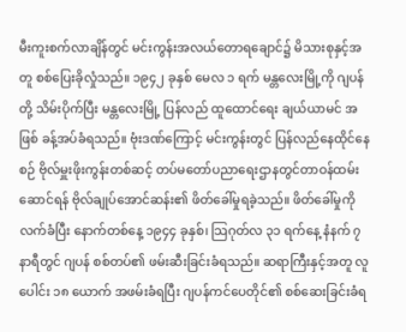မီးကူးစက်လာချိန်တွင် မင်းကွန်းအလယ်တောရချောင်၌ မိသားစုနှင့်အတူ စစ်ပြေးခိုလှုံသည်။ ၁၉၄၂ ခုနှစ် မေလ ၁ ရက် မန္တလေးမြို့ကို ဂျပန်တို့ သိမ်းပိုက်ပြီး မန္တလေးမြို့ ပြန်လည် ထူထောင်ရေး ချယ်ယာမင် အဖြစ် ခန့်အပ်ခံရသည်။ ဗုံးဒဏ်ကြောင့် မင်းကွန်းတွင် ပြန်လည်နေထိုင်နေစဉ် ဗိုလ်မှူးဖိုးကွန်းတစ်ဆင့် တပ်မတော်ပညာရေးဌာနတွင်တာဝန်ထမ်းဆောင်ရန် ဗိုလ်ချုပ်အောင်ဆန်း၏ ဖိတ်ခေါ်မှုရခဲ့သည်။ ဖိတ်ခေါ်မှုကို လက်ခံပြီး နောက်တစ်နေ့ ၁၉၄၄ ခုနှစ်၊ သြဂုတ်လ ၃၁ ရက်နေ့ နံနက် ၇ နာရီတွင် ဂျပန် စစ်တပ်၏ ဖမ်းဆီးခြင်းခံရသည်။ ဆရာကြီးနှင့်အတူ လူပေါင်း ၁၈ ယောက် အဖမ်းခံရပြီး ဂျပန်ကင်ပေတိုင်၏ စစ်ဆေးခြင်းခံရ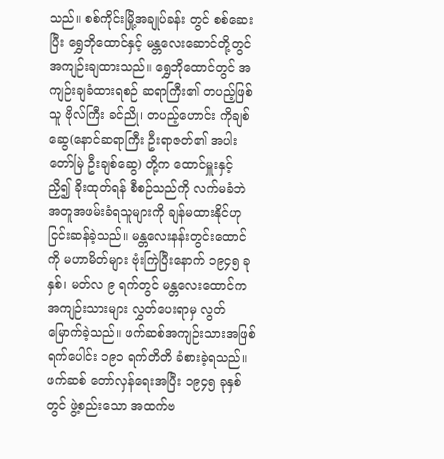သည်။ စစ်ကိုင်းမြို့အချုပ်ခန်း တွင် စစ်ဆေးပြီး ရွှေဘိုထောင်နှင့် မန္တလေးဆောင်တို့တွင် အကျဉ်းချထားသည်။ ရွှေဘိုထောင်တွင် အကျဉ်းချခံထားရစဉ် ဆရာကြီး၏ တပည့်ဖြစ်သူ ဗိုလ်ကြီး ခင်ညို၊ တပည့်ဟောင်း ကိုချစ်ဆွေ(နောင်ဆရာကြီး ဦးရာဇတ်၏ အပါးတော်မြဲ ဦးချစ်ဆွေ) တို့က ထောင်မှူးနှင့် ညှိ၍ ခိုးထုတ်ရန် စီစဉ်သည်ကို လက်မခံဘဲ အတူအဖမ်းခံရသူများကို ချန်မထားနိုင်ဟု ငြင်းဆန်ခဲ့သည်။ မန္တလေးနန်းတွင်းထောင်ကို မဟာမိတ်များ ဗုံးကြဲပြီးနောက် ၁၉၄၅ ခုနှစ်၊ မတ်လ ၉ ရက်တွင် မန္တလေးထောင်က အကျဉ်းသားများ လွှတ်ပေးရာမှ လွတ်မြောက်ခဲ့သည်။ ဖက်ဆစ်အကျဉ်းသားအဖြစ် ရက်ပေါင်း ၁၉၁ ရက်တိတိ ခံစားခဲ့ရသည်။
ဖက်ဆစ် တော်လှန်ရေးအပြီး ၁၉၄၅ ခုနှစ်တွင် ဖွဲ့စည်းသော အထက်ဗ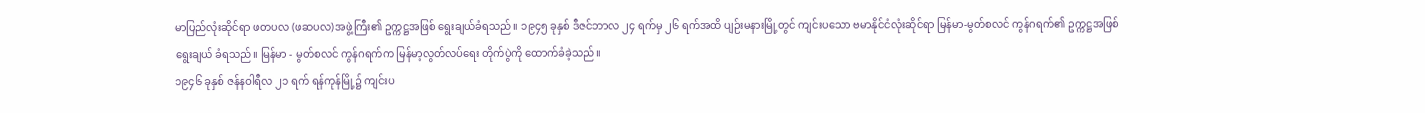မာပြည်လုံးဆိုင်ရာ ဖတပလ (ဖဆပလ)အဖွဲ့ကြီး၏ ဥက္ကဋ္ဌအဖြစ် ရွေးချယ်ခံရသည်။ ၁၉၄၅ ခုနှစ် ဒီဇင်ဘာလ ၂၄ ရက်မှ ၂၆ ရက်အထိ ပျဉ်းမနားမြို့တွင် ကျင်းပသော ဗမာနိုင်ငံလုံးဆိုင်ရာ မြန်မာ-မွတ်စလင် ကွန်ဂရက်၏ ဥက္ကဋ္ဌအဖြစ် ရွေးချယ် ခံရသည်။ မြန်မာ - မွတ်စလင် ကွန်ဂရက်က မြန်မာ့လွတ်လပ်ရေး တိုက်ပွဲကို ထောက်ခံခဲ့သည်။
၁၉၄၆ ခုနှစ် ဇန်နဝါရီလ ၂၁ ရက် ရန်ကုန်မြို့၌ ကျင်းပ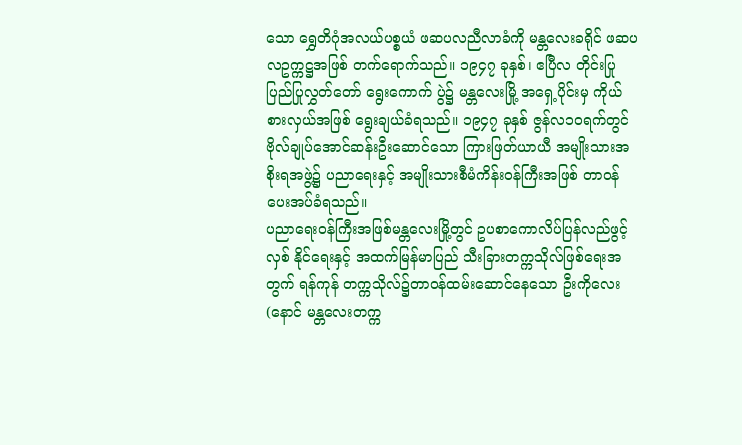သော ရွှေတိဂုံအလယ်ပစ္စယံ ဖဆပလညီလာခံကို မန္တလေးခရိုင် ဖဆပလဥက္ကဋ္ဌအဖြစ် တက်ရောက်သည်။ ၁၉၄၇ ခုနှစ်၊ ဧပြီလ တိုင်းပြုပြည်ပြုလွှတ်တော် ရွေးကောက် ပွဲ၌ မန္တလေးမြို့ အရှေ့ပိုင်းမှ ကိုယ်စားလှယ်အဖြစ် ရွေးချယ်ခံရသည်။ ၁၉၄၇ ခုနှစ် ဇွန်လ၁၀ရက်တွင် ဗိုလ်ချုပ်အောင်ဆန်းဦးဆောင်သော ကြားဖြတ်ယာယီ အမျိုးသားအစိုးရအဖွဲ့၌ ပညာရေးနှင့် အမျိုးသားစီမံကိန်းဝန်ကြီးအဖြစ် တာဝန် ပေးအပ်ခံရသည်။
ပညာရေးဝန်ကြီးအဖြစ်မန္တလေးမြို့တွင် ဥပစာကောလိပ်ပြန်လည်ဖွင့်လှစ် နိုင်ရေးနှင့် အထက်မြန်မာပြည် သီးခြားတက္ကသိုလ်ဖြစ်ရေးအတွက် ရန်ကုန် တက္ကသိုလ်၌တာဝန်ထမ်းဆောင်နေသော ဦးကိုလေး (နောင် မန္တလေးတက္က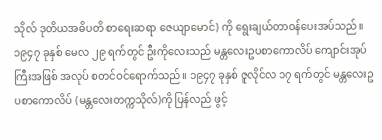သိုလ် ဒုတိယအဓိပတိ စာရေးဆရာ ဇေယျာမောင်) ကို ရွေးချယ်တာဝန်ပေးအပ်သည်။ ၁၉၄၇ ခုနှစ် မေလ ၂၉ ရက်တွင် ဦးကိုလေးသည် မန္တလေးဥပစာကောလိပ် ကျောင်းအုပ်ကြီးအဖြစ် အလုပ် စတင်ဝင်ရောက်သည်။ ၁၉၄၇ ခုနှစ် ဇူလိုင်လ ၁၇ ရက်တွင် မန္တလေးဥပစာကောလိပ် (မန္တလေးတက္ကသိုလ်)ကို ပြန်လည် ဖွင့်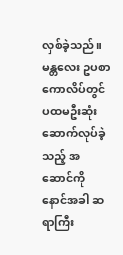လှစ်ခဲ့သည်။ မန္တလေး ဥပစာကောလိပ်တွင် ပထမဦးဆုံး ဆောက်လုပ်ခဲ့သည့် အဆောင်ကို နောင်အခါ ဆရာကြီး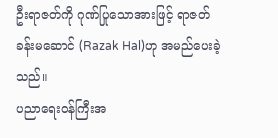ဦးရာဇတ်ကို ဂုဏ်ပြုသောအားဖြင့် ရာဇတ် ခန်းမဆောင် (Razak Hal)ဟု အမည်ပေးခဲ့သည်။
ပညာရေးဝန်ကြီးအ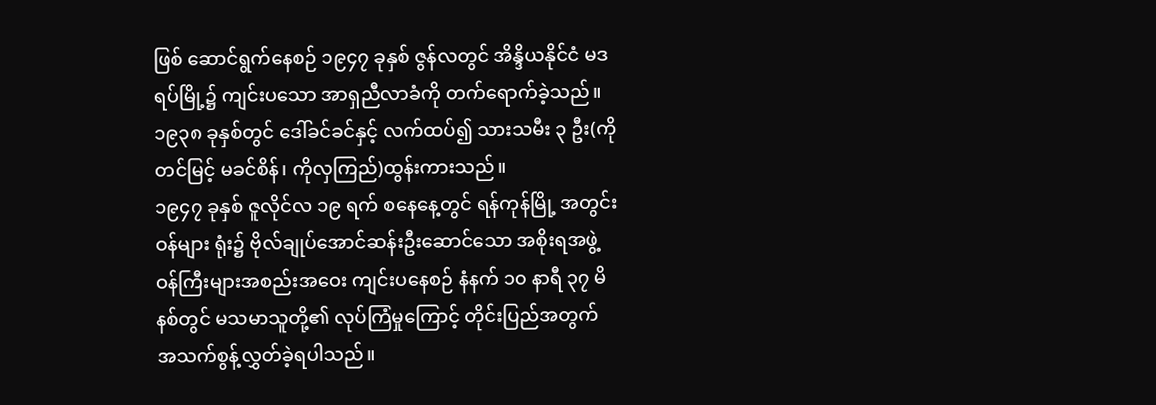ဖြစ် ဆောင်ရွက်နေစဉ် ၁၉၄၇ ခုနှစ် ဇွန်လတွင် အိန္ဒိယနိုင်ငံ မဒရပ်မြို့၌ ကျင်းပသော အာရှညီလာခံကို တက်ရောက်ခဲ့သည်။
၁၉၃၈ ခုနှစ်တွင် ဒေါ်ခင်ခင်နှင့် လက်ထပ်၍ သားသမီး ၃ ဦး(ကိုတင်မြင့် မခင်စိန်၊ ကိုလှကြည်)ထွန်းကားသည်။
၁၉၄၇ ခုနှစ် ဇူလိုင်လ ၁၉ ရက် စနေနေ့တွင် ရန်ကုန်မြို့ အတွင်းဝန်များ ရုံး၌ ဗိုလ်ချုပ်အောင်ဆန်းဦးဆောင်သော အစိုးရအဖွဲ့ ဝန်ကြီးများအစည်းအဝေး ကျင်းပနေစဉ် နံနက် ၁၀ နာရီ ၃၇ မိနစ်တွင် မသမာသူတို့၏ လုပ်ကြံမှုကြောင့် တိုင်းပြည်အတွက် အသက်စွန့်လွှတ်ခဲ့ရပါသည်။